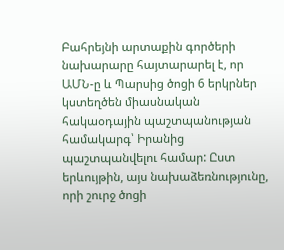Բահրեյնի արտաքին գործերի նախարարը հայտարարել է, որ ԱՄՆ-ը և Պարսից ծոցի 6 երկրներ կստեղծեն միասնական հակաօդային պաշտպանության համակարգ՝ Իրանից պաշտպանվելու համար: Ըստ երևույթին, այս նախաձեռնությունը, որի շուրջ ծոցի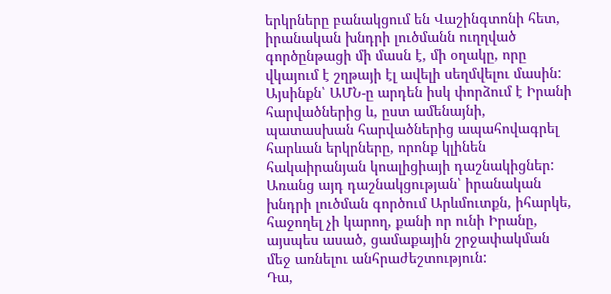երկրները բանակցում են Վաշինգտոնի հետ, իրանական խնդրի լուծմանն ուղղված գործընթացի մի մասն է, մի օղակը, որը վկայում է շղթայի էլ ավելի սեղմվելու մասին: Այսինքն՝ ԱՄՆ-ը արդեն իսկ փորձում է Իրանի հարվածներից և, ըստ ամենայնի, պատասխան հարվածներից ապահովագրել հարևան երկրները, որոնք կլինեն հակաիրանյան կոալիցիայի դաշնակիցներ: Առանց այդ դաշնակցության՝ իրանական խնդրի լուծման գործում Արևմուտքն, իհարկե, հաջողել չի կարող, քանի որ ունի Իրանը, այսպես ասած, ցամաքային շրջափակման մեջ առնելու անհրաժեշտություն:
Դա,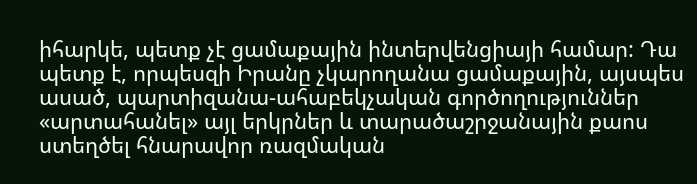իհարկե, պետք չէ ցամաքային ինտերվենցիայի համար: Դա պետք է, որպեսզի Իրանը չկարողանա ցամաքային, այսպես ասած, պարտիզանա-ահաբեկչական գործողություններ «արտահանել» այլ երկրներ և տարածաշրջանային քաոս ստեղծել հնարավոր ռազմական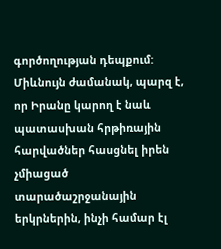գործողության դեպքում: Միևնույն ժամանակ, պարզ է, որ Իրանը կարող է նաև պատասխան հրթիռային հարվածներ հասցնել իրեն չմիացած տարածաշրջանային երկրներին, ինչի համար էլ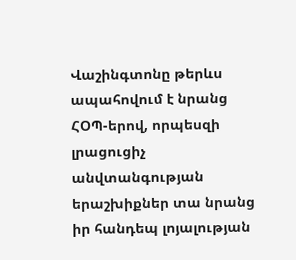Վաշինգտոնը թերևս ապահովում է նրանց ՀՕՊ-երով, որպեսզի լրացուցիչ անվտանգության երաշխիքներ տա նրանց իր հանդեպ լոյալության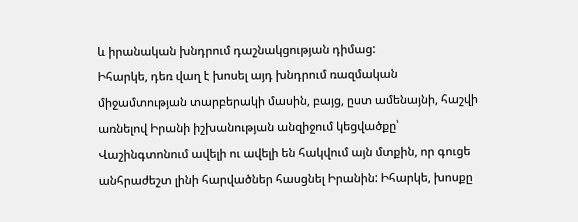և իրանական խնդրում դաշնակցության դիմաց:
Իհարկե, դեռ վաղ է խոսել այդ խնդրում ռազմական միջամտության տարբերակի մասին, բայց, ըստ ամենայնի, հաշվի առնելով Իրանի իշխանության անզիջում կեցվածքը՝ Վաշինգտոնում ավելի ու ավելի են հակվում այն մտքին, որ գուցե անհրաժեշտ լինի հարվածներ հասցնել Իրանին: Իհարկե, խոսքը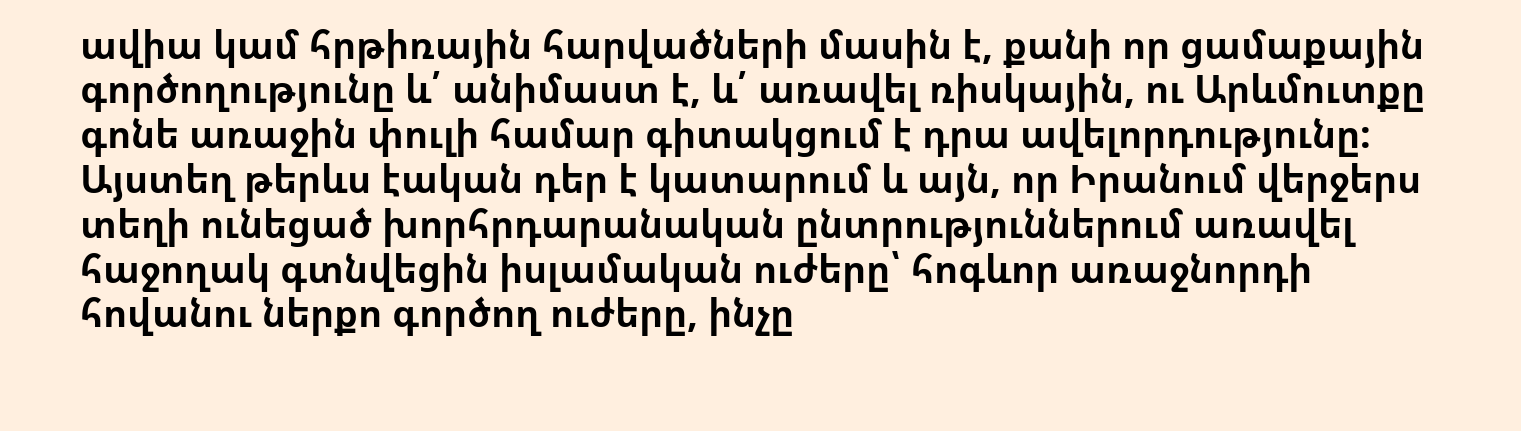ավիա կամ հրթիռային հարվածների մասին է, քանի որ ցամաքային գործողությունը և՛ անիմաստ է, և՛ առավել ռիսկային, ու Արևմուտքը գոնե առաջին փուլի համար գիտակցում է դրա ավելորդությունը: Այստեղ թերևս էական դեր է կատարում և այն, որ Իրանում վերջերս տեղի ունեցած խորհրդարանական ընտրություններում առավել հաջողակ գտնվեցին իսլամական ուժերը՝ հոգևոր առաջնորդի հովանու ներքո գործող ուժերը, ինչը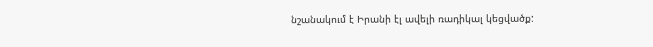նշանակում է Իրանի էլ ավելի ռադիկալ կեցվածք: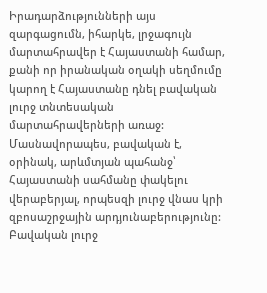Իրադարձությունների այս զարգացումն, իհարկե, լրջագույն մարտահրավեր է Հայաստանի համար, քանի որ իրանական օղակի սեղմումը կարող է Հայաստանը դնել բավական լուրջ տնտեսական մարտահրավերների առաջ: Մասնավորապես, բավական է, օրինակ, արևմտյան պահանջ՝ Հայաստանի սահմանը փակելու վերաբերյալ, որպեսզի լուրջ վնաս կրի զբոսաշրջային արդյունաբերությունը: Բավական լուրջ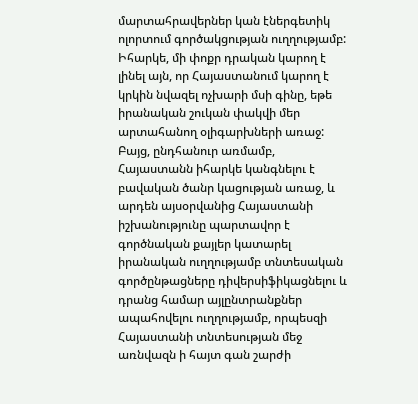մարտահրավերներ կան էներգետիկ ոլորտում գործակցության ուղղությամբ: Իհարկե, մի փոքր դրական կարող է լինել այն, որ Հայաստանում կարող է կրկին նվազել ոչխարի մսի գինը, եթե իրանական շուկան փակվի մեր արտահանող օլիգարխների առաջ: Բայց, ընդհանուր առմամբ, Հայաստանն իհարկե կանգնելու է բավական ծանր կացության առաջ, և արդեն այսօրվանից Հայաստանի իշխանությունը պարտավոր է գործնական քայլեր կատարել իրանական ուղղությամբ տնտեսական գործընթացները դիվերսիֆիկացնելու և դրանց համար այլընտրանքներ ապահովելու ուղղությամբ, որպեսզի Հայաստանի տնտեսության մեջ առնվազն ի հայտ գան շարժի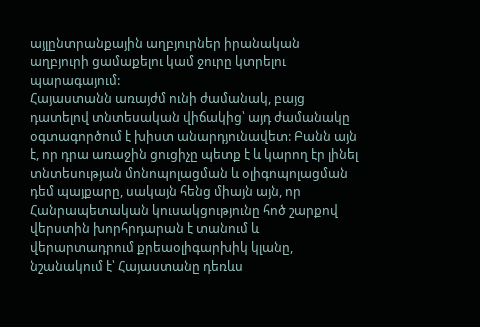այլընտրանքային աղբյուրներ իրանական աղբյուրի ցամաքելու կամ ջուրը կտրելու պարագայում:
Հայաստանն առայժմ ունի ժամանակ, բայց դատելով տնտեսական վիճակից՝ այդ ժամանակը օգտագործում է խիստ անարդյունավետ: Բանն այն է, որ դրա առաջին ցուցիչը պետք է և կարող էր լինել տնտեսության մոնոպոլացման և օլիգոպոլացման դեմ պայքարը, սակայն հենց միայն այն, որ Հանրապետական կուսակցությունը հոծ շարքով վերստին խորհրդարան է տանում և վերարտադրում քրեաօլիգարխիկ կլանը, նշանակում է՝ Հայաստանը դեռևս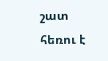շատ հեռու է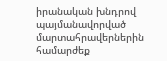իրանական խնդրով պայմանավորված մարտահրավերներին համարժեք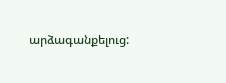արձագանքելուց: